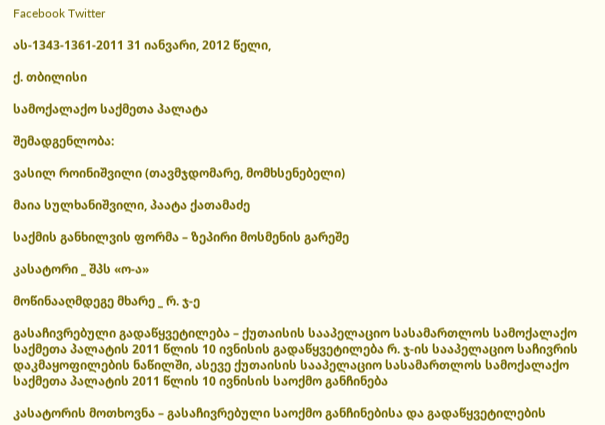Facebook Twitter

ას-1343-1361-2011 31 იანვარი, 2012 წელი,

ქ. თბილისი

სამოქალაქო საქმეთა პალატა

შემადგენლობა:

ვასილ როინიშვილი (თავმჯდომარე, მომხსენებელი)

მაია სულხანიშვილი, პაატა ქათამაძე

საქმის განხილვის ფორმა – ზეპირი მოსმენის გარეშე

კასატორი _ შპს «ო-ა»

მოწინააღმდეგე მხარე _ რ. ჯ-ე

გასაჩივრებული გადაწყვეტილება – ქუთაისის სააპელაციო სასამართლოს სამოქალაქო საქმეთა პალატის 2011 წლის 10 ივნისის გადაწყვეტილება რ. ჯ-ის სააპელაციო საჩივრის დაკმაყოფილების ნაწილში, ასევე ქუთაისის სააპელაციო სასამართლოს სამოქალაქო საქმეთა პალატის 2011 წლის 10 ივნისის საოქმო განჩინება

კასატორის მოთხოვნა – გასაჩივრებული საოქმო განჩინებისა და გადაწყვეტილების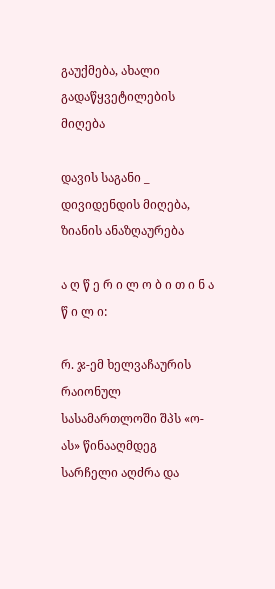გაუქმება, ახალი გადაწყვეტილების მიღება

დავის საგანი _ დივიდენდის მიღება, ზიანის ანაზღაურება

ა ღ წ ე რ ი ლ ო ბ ი თ ი ნ ა წ ი ლ ი:

რ. ჯ-ემ ხელვაჩაურის რაიონულ სასამართლოში შპს «ო-ას» წინააღმდეგ სარჩელი აღძრა და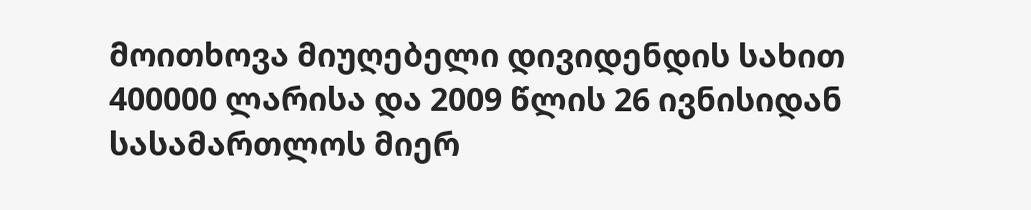მოითხოვა მიუღებელი დივიდენდის სახით 400000 ლარისა და 2009 წლის 26 ივნისიდან სასამართლოს მიერ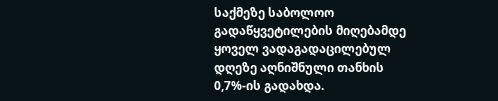საქმეზე საბოლოო გადაწყვეტილების მიღებამდე ყოველ ვადაგადაცილებულ დღეზე აღნიშნული თანხის 0,7%-ის გადახდა.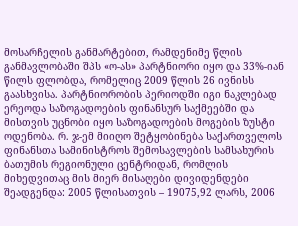მოსარჩელის განმარტებით, რამდენიმე წლის განმავლობაში შპს «ო-ას» პარტნიორი იყო და 33%-იან წილს ფლობდა, რომელიც 2009 წლის 26 ივნისს გაასხვისა. პარტნიორობის პერიოდში იგი ნაკლებად ერეოდა საზოგადოების ფინანსურ საქმეებში და მისთვის უცნობი იყო საზოგადოების მოგების ზუსტი ოდენობა. რ. ჯ-ემ მიიღო შეტყობინება საქართველოს ფინანსთა სამინისტროს შემოსავლების სამსახურის ბათუმის რეგიონული ცენტრიდან, რომლის მიხედვითაც მის მიერ მისაღები დივიდენდები შეადგენდა: 2005 წლისათვის – 19075,92 ლარს, 2006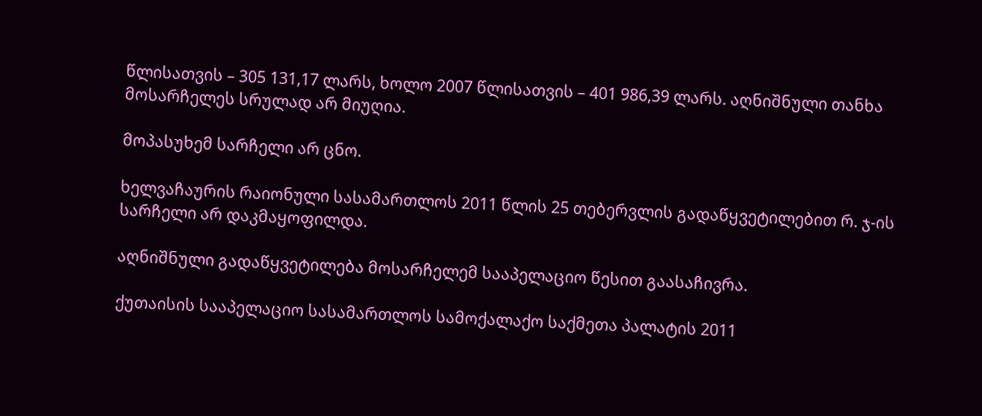წლისათვის – 305 131,17 ლარს, ხოლო 2007 წლისათვის – 401 986,39 ლარს. აღნიშნული თანხა მოსარჩელეს სრულად არ მიუღია.

მოპასუხემ სარჩელი არ ცნო.

ხელვაჩაურის რაიონული სასამართლოს 2011 წლის 25 თებერვლის გადაწყვეტილებით რ. ჯ-ის სარჩელი არ დაკმაყოფილდა.

აღნიშნული გადაწყვეტილება მოსარჩელემ სააპელაციო წესით გაასაჩივრა.

ქუთაისის სააპელაციო სასამართლოს სამოქალაქო საქმეთა პალატის 2011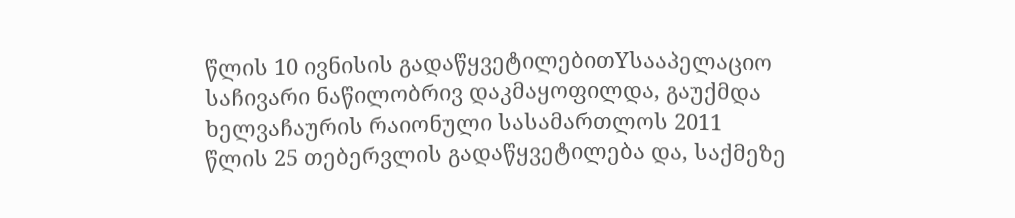წლის 10 ივნისის გადაწყვეტილებითYსააპელაციო საჩივარი ნაწილობრივ დაკმაყოფილდა, გაუქმდა ხელვაჩაურის რაიონული სასამართლოს 2011 წლის 25 თებერვლის გადაწყვეტილება და, საქმეზე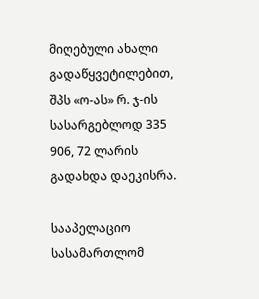მიღებული ახალი გადაწყვეტილებით, შპს «ო-ას» რ. ჯ-ის სასარგებლოდ 335 906, 72 ლარის გადახდა დაეკისრა.

სააპელაციო სასამართლომ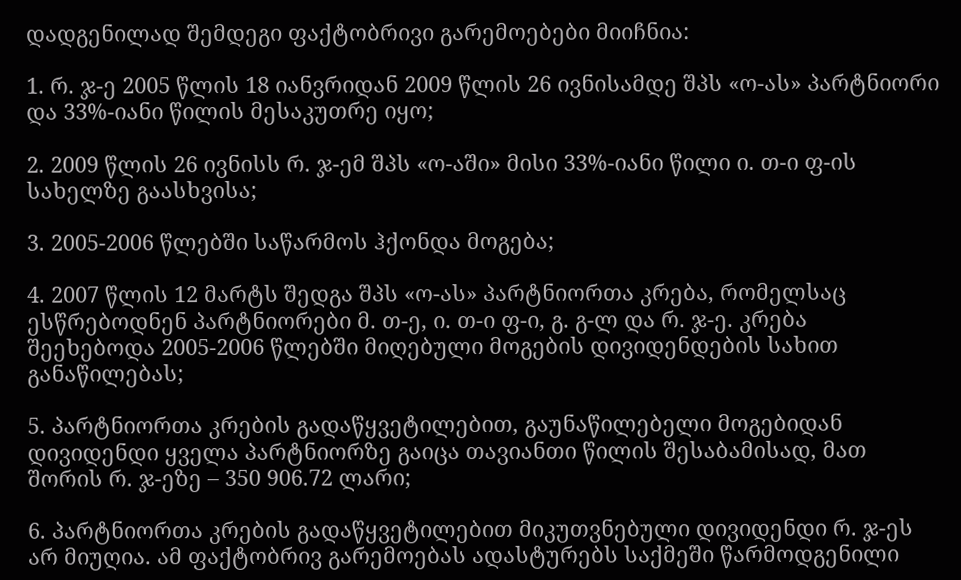დადგენილად შემდეგი ფაქტობრივი გარემოებები მიიჩნია:

1. რ. ჯ-ე 2005 წლის 18 იანვრიდან 2009 წლის 26 ივნისამდე შპს «ო-ას» პარტნიორი და 33%-იანი წილის მესაკუთრე იყო;

2. 2009 წლის 26 ივნისს რ. ჯ-ემ შპს «ო-აში» მისი 33%-იანი წილი ი. თ-ი ფ-ის სახელზე გაასხვისა;

3. 2005-2006 წლებში საწარმოს ჰქონდა მოგება;

4. 2007 წლის 12 მარტს შედგა შპს «ო-ას» პარტნიორთა კრება, რომელსაც ესწრებოდნენ პარტნიორები მ. თ-ე, ი. თ-ი ფ-ი, გ. გ-ლ და რ. ჯ-ე. კრება შეეხებოდა 2005-2006 წლებში მიღებული მოგების დივიდენდების სახით განაწილებას;

5. პარტნიორთა კრების გადაწყვეტილებით, გაუნაწილებელი მოგებიდან დივიდენდი ყველა პარტნიორზე გაიცა თავიანთი წილის შესაბამისად, მათ შორის რ. ჯ-ეზე – 350 906.72 ლარი;

6. პარტნიორთა კრების გადაწყვეტილებით მიკუთვნებული დივიდენდი რ. ჯ-ეს არ მიუღია. ამ ფაქტობრივ გარემოებას ადასტურებს საქმეში წარმოდგენილი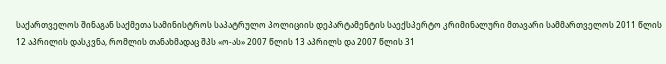საქართველოს შინაგან საქმეთა სამინისტროს საპატრულო პოლიციის დეპარტამენტის საექსპერტო კრიმინალური მთავარი სამმართველოს 2011 წლის 12 აპრილის დასკვნა, რომლის თანახმადაც შპს «ო-ას» 2007 წლის 13 აპრილს და 2007 წლის 31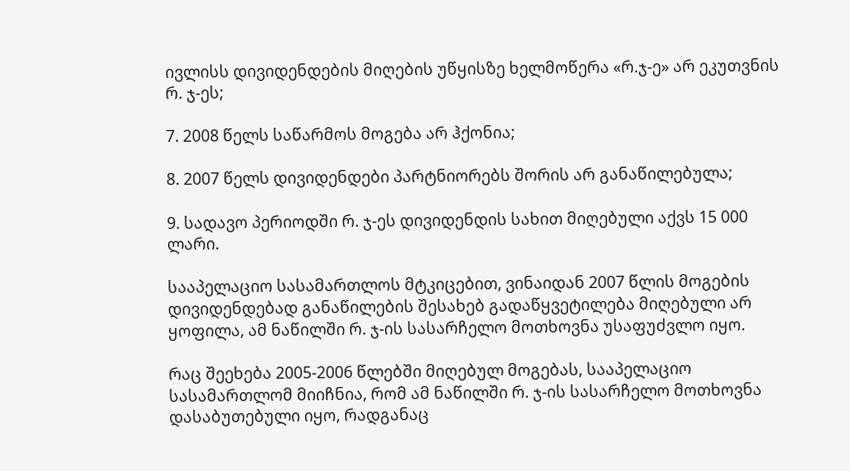ივლისს დივიდენდების მიღების უწყისზე ხელმოწერა «რ.ჯ-ე» არ ეკუთვნის რ. ჯ-ეს;

7. 2008 წელს საწარმოს მოგება არ ჰქონია;

8. 2007 წელს დივიდენდები პარტნიორებს შორის არ განაწილებულა;

9. სადავო პერიოდში რ. ჯ-ეს დივიდენდის სახით მიღებული აქვს 15 000 ლარი.

სააპელაციო სასამართლოს მტკიცებით, ვინაიდან 2007 წლის მოგების დივიდენდებად განაწილების შესახებ გადაწყვეტილება მიღებული არ ყოფილა, ამ ნაწილში რ. ჯ-ის სასარჩელო მოთხოვნა უსაფუძვლო იყო.

რაც შეეხება 2005-2006 წლებში მიღებულ მოგებას, სააპელაციო სასამართლომ მიიჩნია, რომ ამ ნაწილში რ. ჯ-ის სასარჩელო მოთხოვნა დასაბუთებული იყო, რადგანაც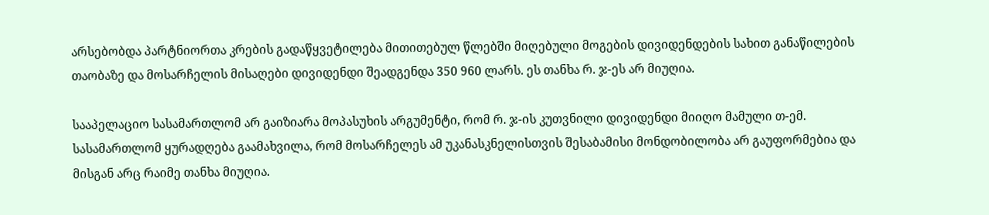არსებობდა პარტნიორთა კრების გადაწყვეტილება მითითებულ წლებში მიღებული მოგების დივიდენდების სახით განაწილების თაობაზე და მოსარჩელის მისაღები დივიდენდი შეადგენდა 350 960 ლარს. ეს თანხა რ. ჯ-ეს არ მიუღია.

სააპელაციო სასამართლომ არ გაიზიარა მოპასუხის არგუმენტი, რომ რ. ჯ-ის კუთვნილი დივიდენდი მიიღო მამული თ-ემ. სასამართლომ ყურადღება გაამახვილა, რომ მოსარჩელეს ამ უკანასკნელისთვის შესაბამისი მონდობილობა არ გაუფორმებია და მისგან არც რაიმე თანხა მიუღია.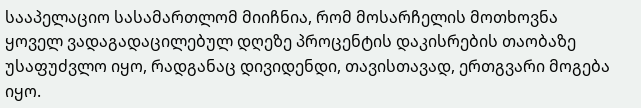სააპელაციო სასამართლომ მიიჩნია, რომ მოსარჩელის მოთხოვნა ყოველ ვადაგადაცილებულ დღეზე პროცენტის დაკისრების თაობაზე უსაფუძვლო იყო, რადგანაც დივიდენდი, თავისთავად, ერთგვარი მოგება იყო.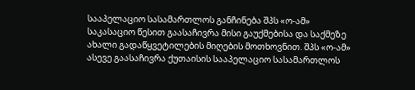სააპელაციო სასამართლოს განჩინება შპს «ო-ამ» საკასაციო წესით გაასაჩივრა მისი გაუქმებისა და საქმეზე ახალი გადაწყვეტილების მიღების მოთხოვნით. შპს «ო-ამ» ასევე გაასაჩივრა ქუთაისის სააპელაციო სასამართლოს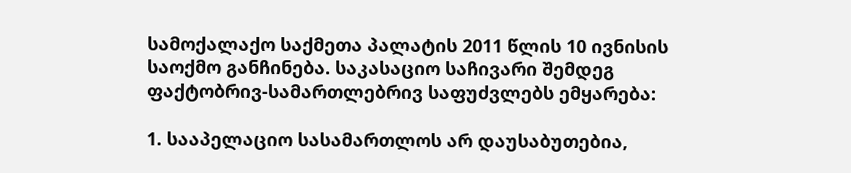სამოქალაქო საქმეთა პალატის 2011 წლის 10 ივნისის საოქმო განჩინება. საკასაციო საჩივარი შემდეგ ფაქტობრივ-სამართლებრივ საფუძვლებს ემყარება:

1. სააპელაციო სასამართლოს არ დაუსაბუთებია,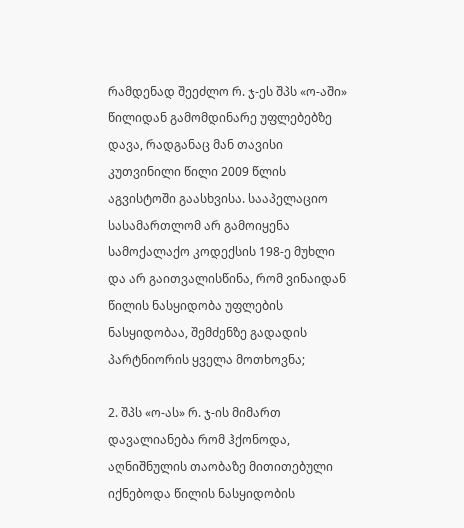რამდენად შეეძლო რ. ჯ-ეს შპს «ო-აში» წილიდან გამომდინარე უფლებებზე დავა, რადგანაც მან თავისი კუთვინილი წილი 2009 წლის აგვისტოში გაასხვისა. სააპელაციო სასამართლომ არ გამოიყენა სამოქალაქო კოდექსის 198-ე მუხლი და არ გაითვალისწინა, რომ ვინაიდან წილის ნასყიდობა უფლების ნასყიდობაა, შემძენზე გადადის პარტნიორის ყველა მოთხოვნა;

2. შპს «ო-ას» რ. ჯ-ის მიმართ დავალიანება რომ ჰქონოდა, აღნიშნულის თაობაზე მითითებული იქნებოდა წილის ნასყიდობის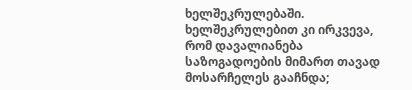ხელშეკრულებაში. ხელშეკრულებით კი ირკვევა, რომ დავალიანება საზოგადოების მიმართ თავად მოსარჩელეს გააჩნდა;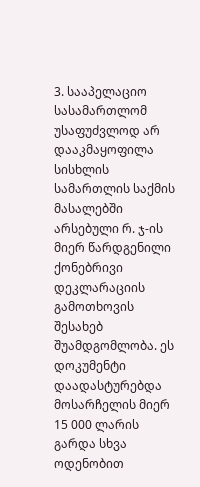3. სააპელაციო სასამართლომ უსაფუძვლოდ არ დააკმაყოფილა სისხლის სამართლის საქმის მასალებში არსებული რ. ჯ-ის მიერ წარდგენილი ქონებრივი დეკლარაციის გამოთხოვის შესახებ შუამდგომლობა. ეს დოკუმენტი დაადასტურებდა მოსარჩელის მიერ 15 000 ლარის გარდა სხვა ოდენობით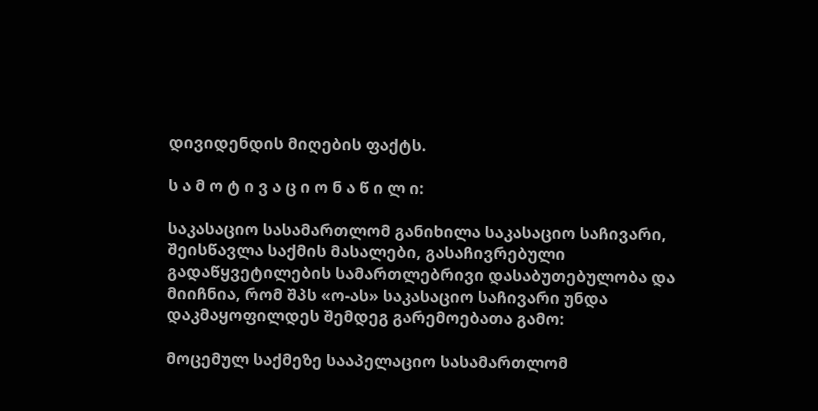დივიდენდის მიღების ფაქტს.

ს ა მ ო ტ ი ვ ა ც ი ო ნ ა წ ი ლ ი:

საკასაციო სასამართლომ განიხილა საკასაციო საჩივარი, შეისწავლა საქმის მასალები, გასაჩივრებული გადაწყვეტილების სამართლებრივი დასაბუთებულობა და მიიჩნია, რომ შპს «ო-ას» საკასაციო საჩივარი უნდა დაკმაყოფილდეს შემდეგ გარემოებათა გამო:

მოცემულ საქმეზე სააპელაციო სასამართლომ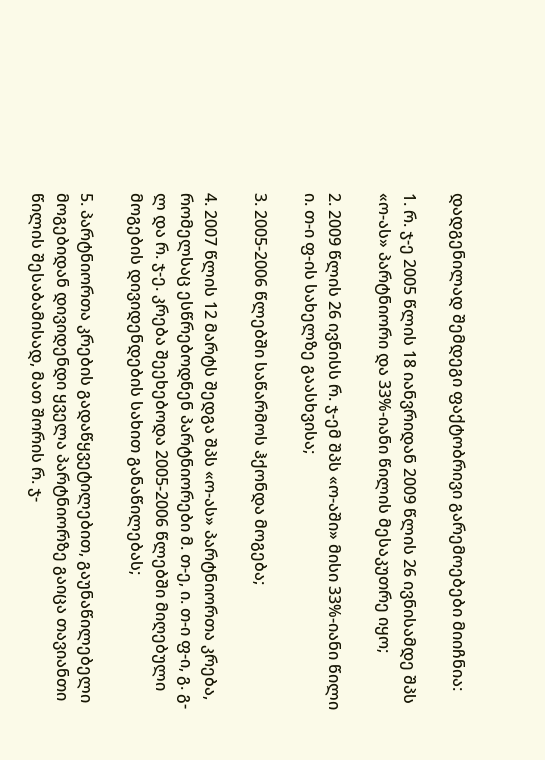დადგენილად შემდეგი ფაქტობრივი გარემოებები მიიჩნია:

1. რ. ჯ-ე 2005 წლის 18 იანვრიდან 2009 წლის 26 ივნისამდე შპს «ო-ას» პარტნიორი და 33%-იანი წილის მესაკუთრე იყო;

2. 2009 წლის 26 ივნისს რ. ჯ-ემ შპს «ო-აში» მისი 33%-იანი წილი ი. თ-ი ფ-ის სახელზე გაასხვისა;

3. 2005-2006 წლებში საწარმოს ჰქონდა მოგება;

4. 2007 წლის 12 მარტს შედგა შპს «ო-ას» პარტნიორთა კრება, რომელსაც ესწრებოდნენ პარტნიორები მ. თ-ე, ი. თ-ი ფ-ი, გ. გ-ლ და რ. ჯ-ე. კრება შეეხებოდა 2005-2006 წლებში მიღებული მოგების დივიდენდების სახით განაწილებას;

5. პარტნიორთა კრების გადაწყვეტილებით, გაუნაწილებელი მოგებიდან დივიდენდი ყველა პარტნიორზე გაიცა თავიანთი წილის შესაბამისად, მათ შორის რ. ჯ-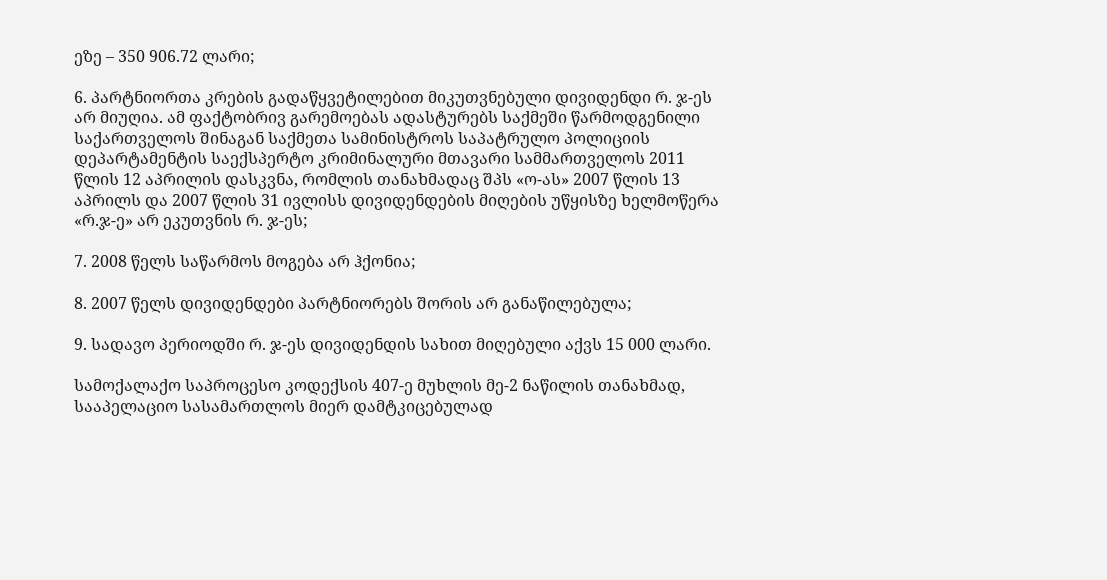ეზე – 350 906.72 ლარი;

6. პარტნიორთა კრების გადაწყვეტილებით მიკუთვნებული დივიდენდი რ. ჯ-ეს არ მიუღია. ამ ფაქტობრივ გარემოებას ადასტურებს საქმეში წარმოდგენილი საქართველოს შინაგან საქმეთა სამინისტროს საპატრულო პოლიციის დეპარტამენტის საექსპერტო კრიმინალური მთავარი სამმართველოს 2011 წლის 12 აპრილის დასკვნა, რომლის თანახმადაც შპს «ო-ას» 2007 წლის 13 აპრილს და 2007 წლის 31 ივლისს დივიდენდების მიღების უწყისზე ხელმოწერა «რ.ჯ-ე» არ ეკუთვნის რ. ჯ-ეს;

7. 2008 წელს საწარმოს მოგება არ ჰქონია;

8. 2007 წელს დივიდენდები პარტნიორებს შორის არ განაწილებულა;

9. სადავო პერიოდში რ. ჯ-ეს დივიდენდის სახით მიღებული აქვს 15 000 ლარი.

სამოქალაქო საპროცესო კოდექსის 407-ე მუხლის მე-2 ნაწილის თანახმად, სააპელაციო სასამართლოს მიერ დამტკიცებულად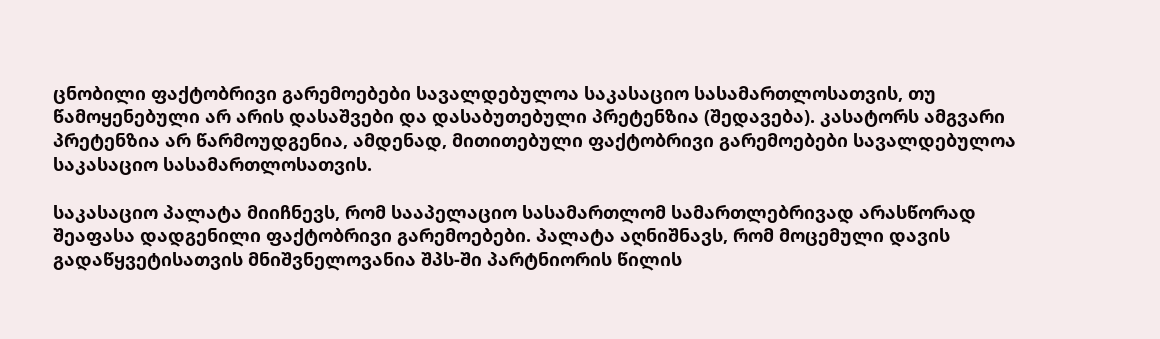ცნობილი ფაქტობრივი გარემოებები სავალდებულოა საკასაციო სასამართლოსათვის, თუ წამოყენებული არ არის დასაშვები და დასაბუთებული პრეტენზია (შედავება). კასატორს ამგვარი პრეტენზია არ წარმოუდგენია, ამდენად, მითითებული ფაქტობრივი გარემოებები სავალდებულოა საკასაციო სასამართლოსათვის.

საკასაციო პალატა მიიჩნევს, რომ სააპელაციო სასამართლომ სამართლებრივად არასწორად შეაფასა დადგენილი ფაქტობრივი გარემოებები. პალატა აღნიშნავს, რომ მოცემული დავის გადაწყვეტისათვის მნიშვნელოვანია შპს-ში პარტნიორის წილის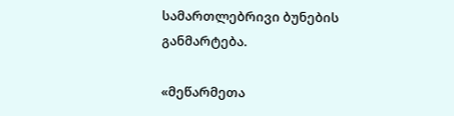სამართლებრივი ბუნების განმარტება.

«მეწარმეთა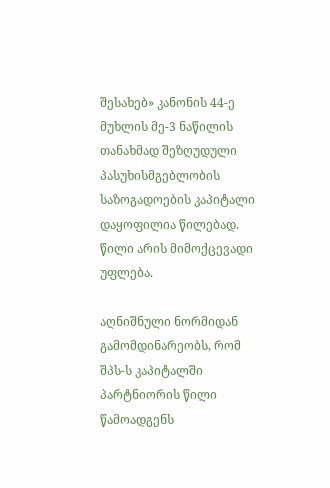შესახებ» კანონის 44-ე მუხლის მე-3 ნაწილის თანახმად შეზღუდული პასუხისმგებლობის საზოგადოების კაპიტალი დაყოფილია წილებად. წილი არის მიმოქცევადი უფლება.

აღნიშნული ნორმიდან გამომდინარეობს, რომ შპს-ს კაპიტალში პარტნიორის წილი წამოადგენს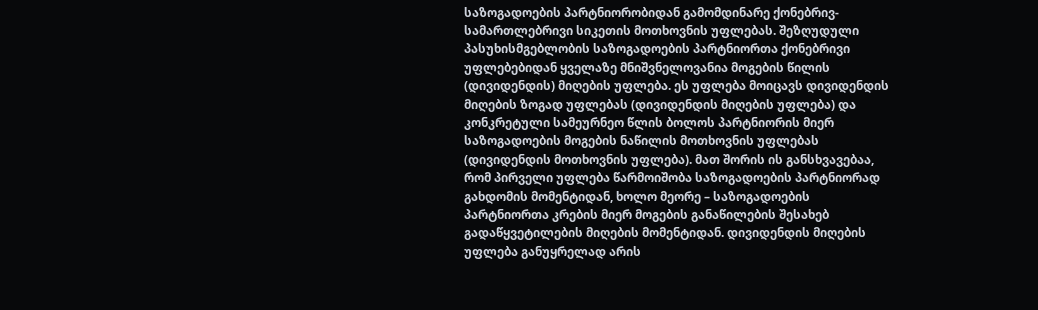საზოგადოების პარტნიორობიდან გამომდინარე ქონებრივ-სამართლებრივი სიკეთის მოთხოვნის უფლებას. შეზღუდული პასუხისმგებლობის საზოგადოების პარტნიორთა ქონებრივი უფლებებიდან ყველაზე მნიშვნელოვანია მოგების წილის (დივიდენდის) მიღების უფლება. ეს უფლება მოიცავს დივიდენდის მიღების ზოგად უფლებას (დივიდენდის მიღების უფლება) და კონკრეტული სამეურნეო წლის ბოლოს პარტნიორის მიერ საზოგადოების მოგების ნაწილის მოთხოვნის უფლებას (დივიდენდის მოთხოვნის უფლება). მათ შორის ის განსხვავებაა, რომ პირველი უფლება წარმოიშობა საზოგადოების პარტნიორად გახდომის მომენტიდან, ხოლო მეორე – საზოგადოების პარტნიორთა კრების მიერ მოგების განაწილების შესახებ გადაწყვეტილების მიღების მომენტიდან. დივიდენდის მიღების უფლება განუყრელად არის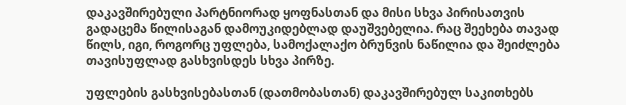დაკავშირებული პარტნიორად ყოფნასთან და მისი სხვა პირისათვის გადაცემა წილისაგან დამოუკიდებლად დაუშვებელია. რაც შეეხება თავად წილს, იგი, როგორც უფლება, სამოქალაქო ბრუნვის ნაწილია და შეიძლება თავისუფლად გასხვისდეს სხვა პირზე.

უფლების გასხვისებასთან (დათმობასთან) დაკავშირებულ საკითხებს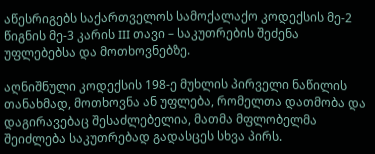აწესრიგებს საქართველოს სამოქალაქო კოდექსის მე-2 წიგნის მე-3 კარის III თავი – საკუთრების შეძენა უფლებებსა და მოთხოვნებზე.

აღნიშნული კოდექსის 198-ე მუხლის პირველი ნაწილის თანახმად, მოთხოვნა ან უფლება, რომელთა დათმობა და დაგირავებაც შესაძლებელია, მათმა მფლობელმა შეიძლება საკუთრებად გადასცეს სხვა პირს.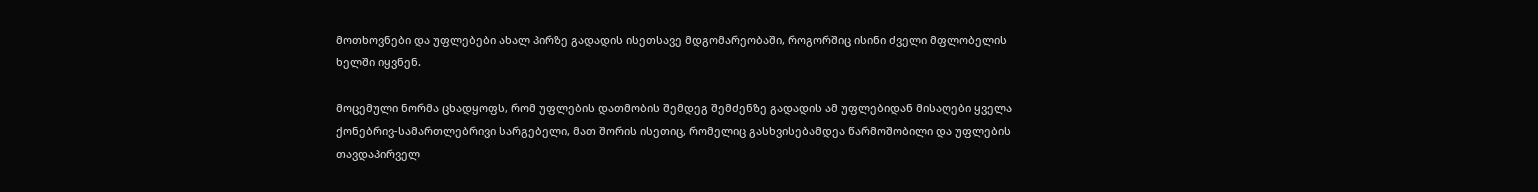მოთხოვნები და უფლებები ახალ პირზე გადადის ისეთსავე მდგომარეობაში, როგორშიც ისინი ძველი მფლობელის ხელში იყვნენ.

მოცემული ნორმა ცხადყოფს, რომ უფლების დათმობის შემდეგ შემძენზე გადადის ამ უფლებიდან მისაღები ყველა ქონებრივ-სამართლებრივი სარგებელი, მათ შორის ისეთიც, რომელიც გასხვისებამდეა წარმოშობილი და უფლების თავდაპირველ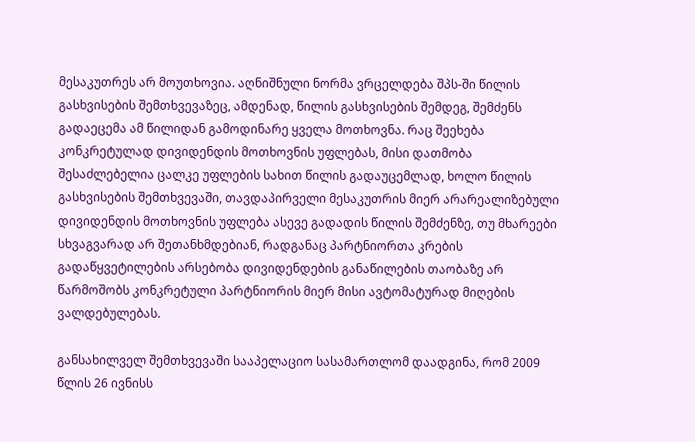მესაკუთრეს არ მოუთხოვია. აღნიშნული ნორმა ვრცელდება შპს-ში წილის გასხვისების შემთხვევაზეც, ამდენად, წილის გასხვისების შემდეგ, შემძენს გადაეცემა ამ წილიდან გამოდინარე ყველა მოთხოვნა. რაც შეეხება კონკრეტულად დივიდენდის მოთხოვნის უფლებას, მისი დათმობა შესაძლებელია ცალკე უფლების სახით წილის გადაუცემლად, ხოლო წილის გასხვისების შემთხვევაში, თავდაპირველი მესაკუთრის მიერ არარეალიზებული დივიდენდის მოთხოვნის უფლება ასევე გადადის წილის შემძენზე, თუ მხარეები სხვაგვარად არ შეთანხმდებიან, რადგანაც პარტნიორთა კრების გადაწყვეტილების არსებობა დივიდენდების განაწილების თაობაზე არ წარმოშობს კონკრეტული პარტნიორის მიერ მისი ავტომატურად მიღების ვალდებულებას.

განსახილველ შემთხვევაში სააპელაციო სასამართლომ დაადგინა, რომ 2009 წლის 26 ივნისს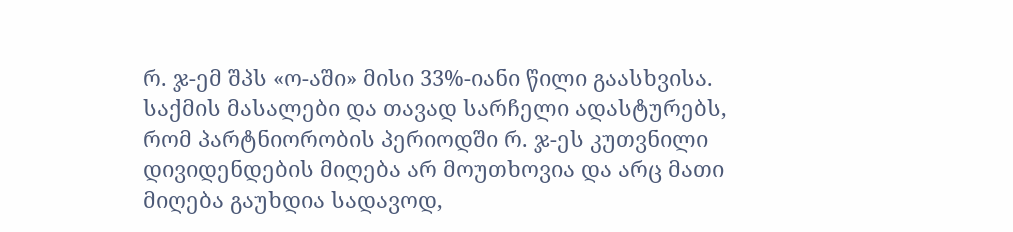რ. ჯ-ემ შპს «ო-აში» მისი 33%-იანი წილი გაასხვისა. საქმის მასალები და თავად სარჩელი ადასტურებს, რომ პარტნიორობის პერიოდში რ. ჯ-ეს კუთვნილი დივიდენდების მიღება არ მოუთხოვია და არც მათი მიღება გაუხდია სადავოდ,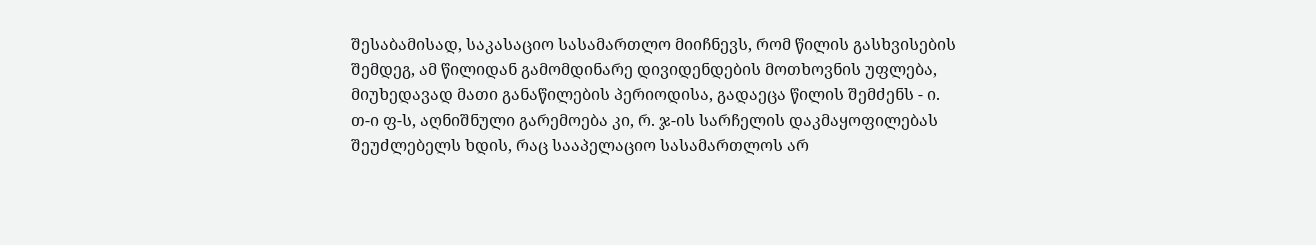შესაბამისად, საკასაციო სასამართლო მიიჩნევს, რომ წილის გასხვისების შემდეგ, ამ წილიდან გამომდინარე დივიდენდების მოთხოვნის უფლება, მიუხედავად მათი განაწილების პერიოდისა, გადაეცა წილის შემძენს - ი. თ-ი ფ-ს, აღნიშნული გარემოება კი, რ. ჯ-ის სარჩელის დაკმაყოფილებას შეუძლებელს ხდის, რაც სააპელაციო სასამართლოს არ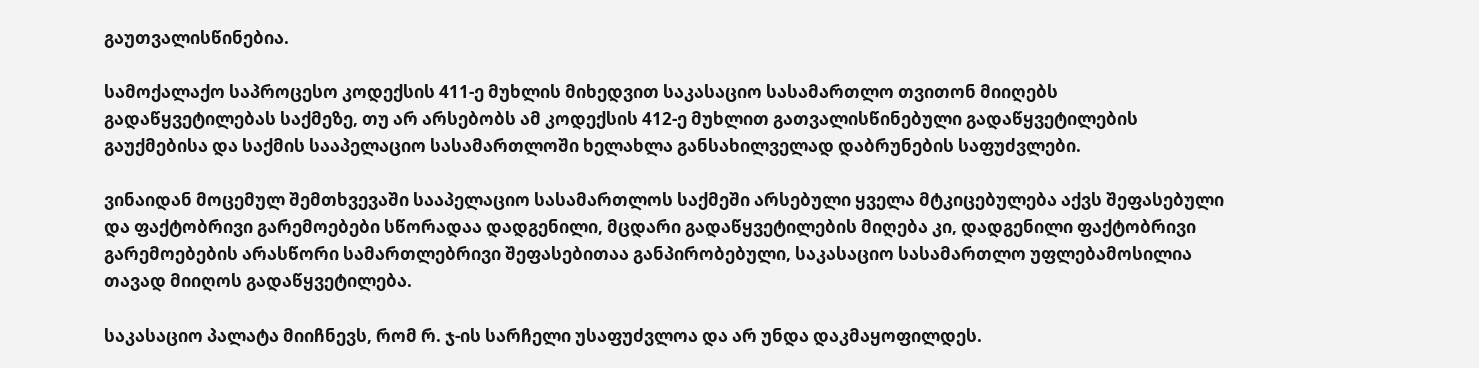გაუთვალისწინებია.

სამოქალაქო საპროცესო კოდექსის 411-ე მუხლის მიხედვით საკასაციო სასამართლო თვითონ მიიღებს გადაწყვეტილებას საქმეზე, თუ არ არსებობს ამ კოდექსის 412-ე მუხლით გათვალისწინებული გადაწყვეტილების გაუქმებისა და საქმის სააპელაციო სასამართლოში ხელახლა განსახილველად დაბრუნების საფუძვლები.

ვინაიდან მოცემულ შემთხვევაში სააპელაციო სასამართლოს საქმეში არსებული ყველა მტკიცებულება აქვს შეფასებული და ფაქტობრივი გარემოებები სწორადაა დადგენილი, მცდარი გადაწყვეტილების მიღება კი, დადგენილი ფაქტობრივი გარემოებების არასწორი სამართლებრივი შეფასებითაა განპირობებული, საკასაციო სასამართლო უფლებამოსილია თავად მიიღოს გადაწყვეტილება.

საკასაციო პალატა მიიჩნევს, რომ რ. ჯ-ის სარჩელი უსაფუძვლოა და არ უნდა დაკმაყოფილდეს.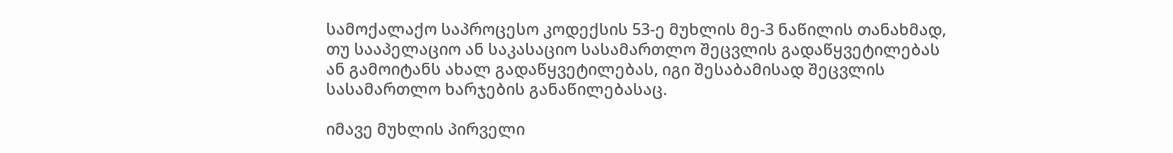სამოქალაქო საპროცესო კოდექსის 53-ე მუხლის მე-3 ნაწილის თანახმად, თუ სააპელაციო ან საკასაციო სასამართლო შეცვლის გადაწყვეტილებას ან გამოიტანს ახალ გადაწყვეტილებას, იგი შესაბამისად შეცვლის სასამართლო ხარჯების განაწილებასაც.

იმავე მუხლის პირველი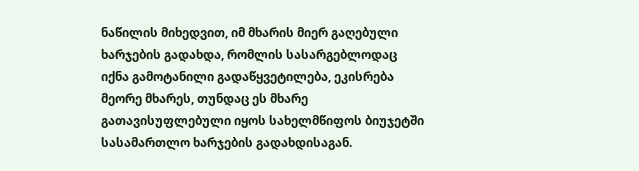ნაწილის მიხედვით, იმ მხარის მიერ გაღებული ხარჯების გადახდა, რომლის სასარგებლოდაც იქნა გამოტანილი გადაწყვეტილება, ეკისრება მეორე მხარეს, თუნდაც ეს მხარე გათავისუფლებული იყოს სახელმწიფოს ბიუჯეტში სასამართლო ხარჯების გადახდისაგან.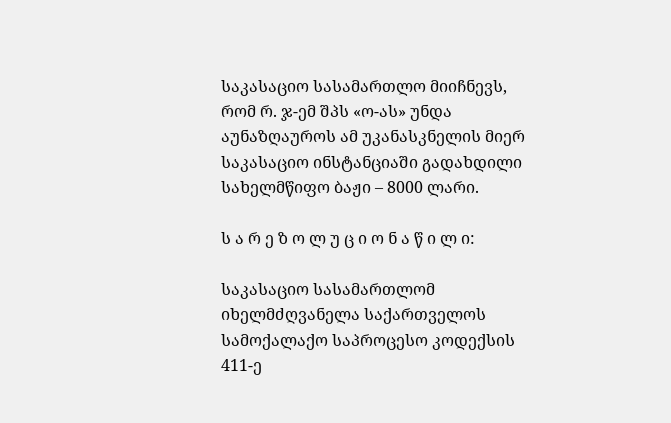საკასაციო სასამართლო მიიჩნევს, რომ რ. ჯ-ემ შპს «ო-ას» უნდა აუნაზღაუროს ამ უკანასკნელის მიერ საკასაციო ინსტანციაში გადახდილი სახელმწიფო ბაჟი – 8000 ლარი.

ს ა რ ე ზ ო ლ უ ც ი ო ნ ა წ ი ლ ი:

საკასაციო სასამართლომ იხელმძღვანელა საქართველოს სამოქალაქო საპროცესო კოდექსის 411-ე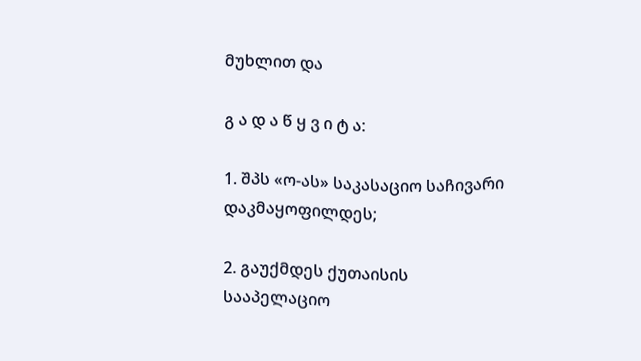მუხლით და

გ ა დ ა წ ყ ვ ი ტ ა:

1. შპს «ო-ას» საკასაციო საჩივარი დაკმაყოფილდეს;

2. გაუქმდეს ქუთაისის სააპელაციო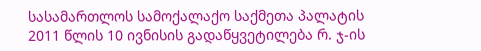სასამართლოს სამოქალაქო საქმეთა პალატის 2011 წლის 10 ივნისის გადაწყვეტილება რ. ჯ-ის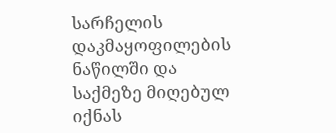სარჩელის დაკმაყოფილების ნაწილში და საქმეზე მიღებულ იქნას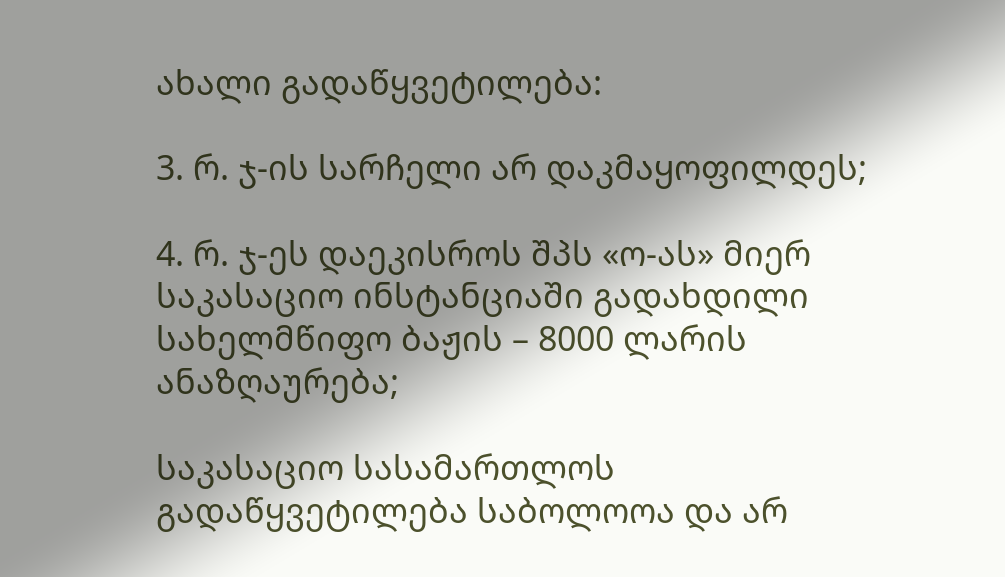ახალი გადაწყვეტილება:

3. რ. ჯ-ის სარჩელი არ დაკმაყოფილდეს;

4. რ. ჯ-ეს დაეკისროს შპს «ო-ას» მიერ საკასაციო ინსტანციაში გადახდილი სახელმწიფო ბაჟის – 8000 ლარის ანაზღაურება;

საკასაციო სასამართლოს გადაწყვეტილება საბოლოოა და არ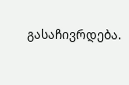გასაჩივრდება.